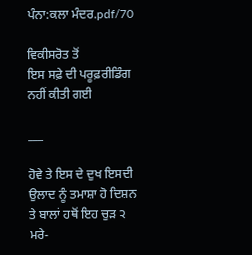ਪੰਨਾ:ਕਲਾ ਮੰਦਰ.pdf/70

ਵਿਕੀਸਰੋਤ ਤੋਂ
ਇਸ ਸਫ਼ੇ ਦੀ ਪਰੂਫ਼ਰੀਡਿੰਗ ਨਹੀਂ ਕੀਤੀ ਗਈ

___

ਹੋਵੇ ਤੇ ਇਸ ਦੇ ਦੁਖ ਇਸਦੀ ਉਲਾਦ ਨੂੰ ਤਮਾਸ਼ਾ ਹੋ ਦਿਸ਼ਨ ਤੇ ਬਾਲਾਂ ਹਥੋਂ ਇਹ ਚੁੜ ੨ ਮਰੇ-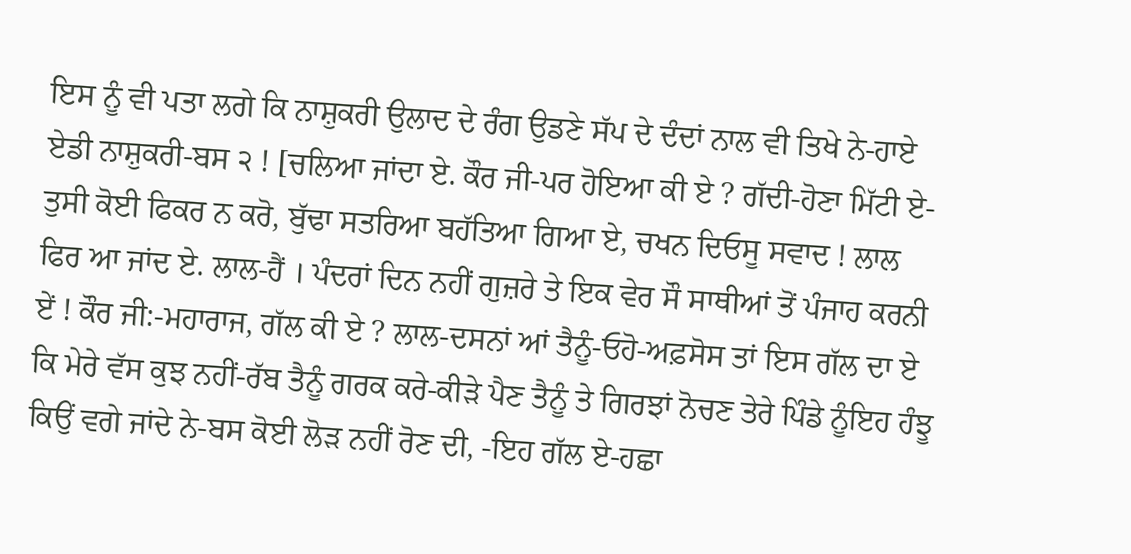ਇਸ ਨੂੰ ਵੀ ਪਤਾ ਲਗੇ ਕਿ ਨਾਸ਼ੁਕਰੀ ਉਲਾਦ ਦੇ ਰੰਗ ਉਡਣੇ ਸੱਪ ਦੇ ਦੰਦਾਂ ਨਾਲ ਵੀ ਤਿਖੇ ਨੇ-ਹਾਏ ਏਡੀ ਨਾਸ਼ੁਕਰੀ-ਬਸ ੨ ! [ਚਲਿਆ ਜਾਂਦਾ ਏ. ਕੌਰ ਜੀ-ਪਰ ਹੋਇਆ ਕੀ ਏ ? ਗੱਦੀ-ਹੋਣਾ ਮਿੱਟੀ ਏ-ਤੁਸੀ ਕੋਈ ਫਿਕਰ ਨ ਕਰੋ, ਬੁੱਢਾ ਸਤਰਿਆ ਬਹੱਤਿਆ ਗਿਆ ਏ, ਚਖਨ ਦਿਓਸੂ ਸਵਾਦ ! ਲਾਲ ਫਿਰ ਆ ਜਾਂਦ ਏ. ਲਾਲ-ਹੈਂ । ਪੰਦਰਾਂ ਦਿਨ ਨਹੀਂ ਗੁਜ਼ਰੇ ਤੇ ਇਕ ਵੇਰ ਸੌ ਸਾਥੀਆਂ ਤੋਂ ਪੰਜਾਹ ਕਰਨੀ ਏਂ ! ਕੌਰ ਜੀ:-ਮਹਾਰਾਜ, ਗੱਲ ਕੀ ਏ ? ਲਾਲ-ਦਸਨਾਂ ਆਂ ਤੈਨੂੰ-ਓਹੋ-ਅਫ਼ਸੋਸ ਤਾਂ ਇਸ ਗੱਲ ਦਾ ਏ ਕਿ ਮੇਰੇ ਵੱਸ ਕੁਝ ਨਹੀਂ-ਰੱਬ ਤੈਨੂੰ ਗਰਕ ਕਰੇ-ਕੀੜੇ ਪੈਣ ਤੈਨੂੰ ਤੇ ਗਿਰਝਾਂ ਨੋਚਣ ਤੇਰੇ ਪਿੰਡੇ ਨੂੰਇਹ ਹੰਝੂ ਕਿਉਂ ਵਗੇ ਜਾਂਦੇ ਨੇ-ਬਸ ਕੋਈ ਲੋੜ ਨਹੀਂ ਰੋਣ ਦੀ, -ਇਹ ਗੱਲ ਏ-ਹਛਾ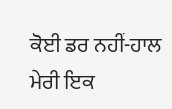ਕੋਈ ਡਰ ਨਹੀਂ-ਹਾਲ ਮੇਰੀ ਇਕ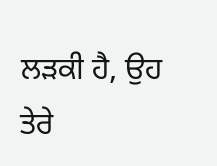ਲੜਕੀ ਹੈ, ਉਹ ਤੇਰੇ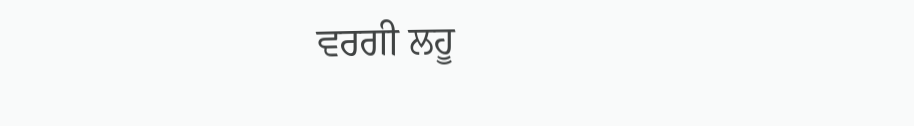ਵਰਗੀ ਲਹੂ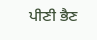ਪੀਣੀ ਭੈਣ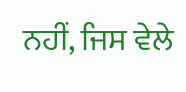ਨਹੀਂ, ਜਿਸ ਵੇਲੇ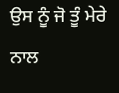ਉਸ ਨੂੰ ਜੋ ਤੂੰ ਮੇਰੇ ਨਾਲ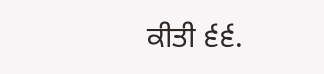ਕੀਤੀ ੬੬.